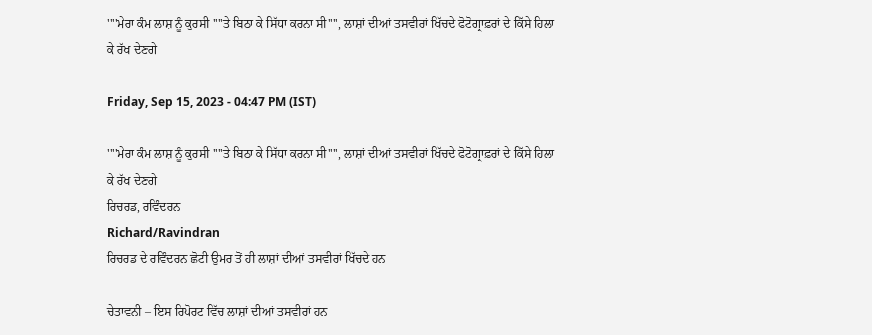''''ਮੇਰਾ ਕੰਮ ਲਾਸ਼ ਨੂੰ ਕੁਰਸੀ ''''ਤੇ ਬਿਠਾ ਕੇ ਸਿੱਧਾ ਕਰਨਾ ਸੀ'''', ਲਾਸ਼ਾਂ ਦੀਆਂ ਤਸਵੀਰਾਂ ਖਿੱਚਦੇ ਫੋਟੋਗ੍ਰਾਫ਼ਰਾਂ ਦੇ ਕਿੱਸੇ ਹਿਲਾ ਕੇ ਰੱਖ ਦੇਣਗੇ

Friday, Sep 15, 2023 - 04:47 PM (IST)

''''ਮੇਰਾ ਕੰਮ ਲਾਸ਼ ਨੂੰ ਕੁਰਸੀ ''''ਤੇ ਬਿਠਾ ਕੇ ਸਿੱਧਾ ਕਰਨਾ ਸੀ'''', ਲਾਸ਼ਾਂ ਦੀਆਂ ਤਸਵੀਰਾਂ ਖਿੱਚਦੇ ਫੋਟੋਗ੍ਰਾਫ਼ਰਾਂ ਦੇ ਕਿੱਸੇ ਹਿਲਾ ਕੇ ਰੱਖ ਦੇਣਗੇ
ਰਿਚਰਡ, ਰਵਿੰਦਰਨ
Richard/Ravindran
ਰਿਚਰਡ ਦੇ ਰਵਿੰਦਰਨ ਛੋਟੀ ਉਮਰ ਤੋਂ ਹੀ ਲਾਸ਼ਾਂ ਦੀਆਂ ਤਸਵੀਰਾਂ ਖਿੱਚਦੇ ਹਨ

ਚੇਤਾਵਨੀ – ਇਸ ਰਿਪੋਰਟ ਵਿੱਚ ਲਾਸ਼ਾਂ ਦੀਆਂ ਤਸਵੀਰਾਂ ਹਨ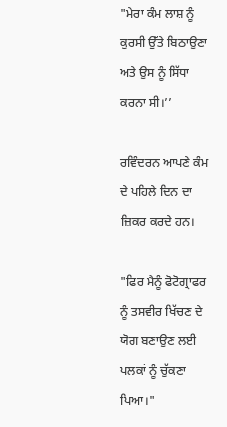"ਮੇਰਾ ਕੰਮ ਲਾਸ਼ ਨੂੰ ਕੁਰਸੀ ਉੱਤੇ ਬਿਠਾਉਣਾ ਅਤੇ ਉਸ ਨੂੰ ਸਿੱਧਾ ਕਰਨਾ ਸੀ।’’

ਰਵਿੰਦਰਨ ਆਪਣੇ ਕੰਮ ਦੇ ਪਹਿਲੇ ਦਿਨ ਦਾ ਜ਼ਿਕਰ ਕਰਦੇ ਹਨ।

"ਫਿਰ ਮੈਨੂੰ ਫੋਟੋਗ੍ਰਾਫਰ ਨੂੰ ਤਸਵੀਰ ਖਿੱਚਣ ਦੇ ਯੋਗ ਬਣਾਉਣ ਲਈ ਪਲਕਾਂ ਨੂੰ ਚੁੱਕਣਾ ਪਿਆ।"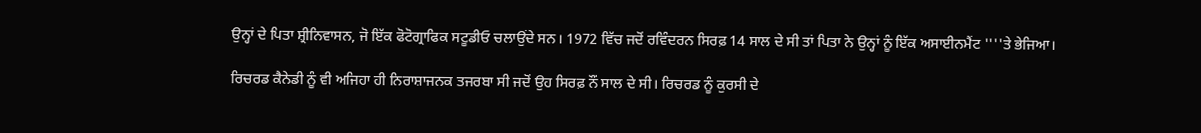ਉਨ੍ਹਾਂ ਦੇ ਪਿਤਾ ਸ਼੍ਰੀਨਿਵਾਸਨ, ਜੋ ਇੱਕ ਫੋਟੋਗ੍ਰਾਫਿਕ ਸਟੂਡੀਓ ਚਲਾਉਂਦੇ ਸਨ। 1972 ਵਿੱਚ ਜਦੋਂ ਰਵਿੰਦਰਨ ਸਿਰਫ਼ 14 ਸਾਲ ਦੇ ਸੀ ਤਾਂ ਪਿਤਾ ਨੇ ਉਨ੍ਹਾਂ ਨੂੰ ਇੱਕ ਅਸਾਈਨਮੈਂਟ ''''ਤੇ ਭੇਜਿਆ।

ਰਿਚਰਡ ਕੈਨੇਡੀ ਨੂੰ ਵੀ ਅਜਿਹਾ ਹੀ ਨਿਰਾਸ਼ਾਜਨਕ ਤਜਰਬਾ ਸੀ ਜਦੋਂ ਉਹ ਸਿਰਫ਼ ਨੌਂ ਸਾਲ ਦੇ ਸੀ। ਰਿਚਰਡ ਨੂੰ ਕੁਰਸੀ ਦੇ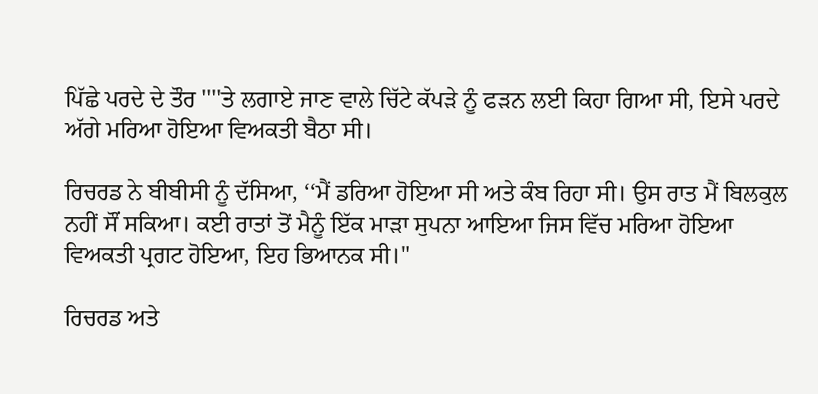ਪਿੱਛੇ ਪਰਦੇ ਦੇ ਤੌਰ ''''ਤੇ ਲਗਾਏ ਜਾਣ ਵਾਲੇ ਚਿੱਟੇ ਕੱਪੜੇ ਨੂੰ ਫੜਨ ਲਈ ਕਿਹਾ ਗਿਆ ਸੀ, ਇਸੇ ਪਰਦੇ ਅੱਗੇ ਮਰਿਆ ਹੋਇਆ ਵਿਅਕਤੀ ਬੈਠਾ ਸੀ।

ਰਿਚਰਡ ਨੇ ਬੀਬੀਸੀ ਨੂੰ ਦੱਸਿਆ, ‘‘ਮੈਂ ਡਰਿਆ ਹੋਇਆ ਸੀ ਅਤੇ ਕੰਬ ਰਿਹਾ ਸੀ। ਉਸ ਰਾਤ ਮੈਂ ਬਿਲਕੁਲ ਨਹੀਂ ਸੌਂ ਸਕਿਆ। ਕਈ ਰਾਤਾਂ ਤੋਂ ਮੈਨੂੰ ਇੱਕ ਮਾੜਾ ਸੁਪਨਾ ਆਇਆ ਜਿਸ ਵਿੱਚ ਮਰਿਆ ਹੋਇਆ ਵਿਅਕਤੀ ਪ੍ਰਗਟ ਹੋਇਆ, ਇਹ ਭਿਆਨਕ ਸੀ।"

ਰਿਚਰਡ ਅਤੇ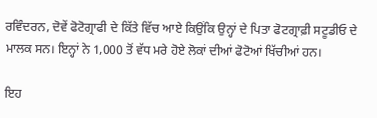ਰਵਿੰਦਰਨ, ਦੋਵੇਂ ਫੋਟੋਗ੍ਰਾਫੀ ਦੇ ਕਿੱਤੇ ਵਿੱਚ ਆਏ ਕਿਉਂਕਿ ਉਨ੍ਹਾਂ ਦੇ ਪਿਤਾ ਫੋਟਗ੍ਰਾਫ਼ੀ ਸਟੂਡੀਓ ਦੇ ਮਾਲਕ ਸਨ। ਇਨ੍ਹਾਂ ਨੇ 1,000 ਤੋਂ ਵੱਧ ਮਰੇ ਹੋਏ ਲੋਕਾਂ ਦੀਆਂ ਫੋਟੋਆਂ ਖਿੱਚੀਆਂ ਹਨ।

ਇਹ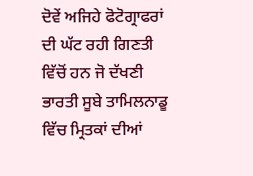ਦੋਵੇਂ ਅਜਿਹੇ ਫੋਟੋਗ੍ਰਾਫਰਾਂ ਦੀ ਘੱਟ ਰਹੀ ਗਿਣਤੀ ਵਿੱਚੋਂ ਹਨ ਜੋ ਦੱਖਣੀ ਭਾਰਤੀ ਸੂਬੇ ਤਾਮਿਲਨਾਡੂ ਵਿੱਚ ਮ੍ਰਿਤਕਾਂ ਦੀਆਂ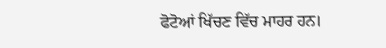ਫੋਟੋਆਂ ਖਿੱਚਣ ਵਿੱਚ ਮਾਹਰ ਹਨ।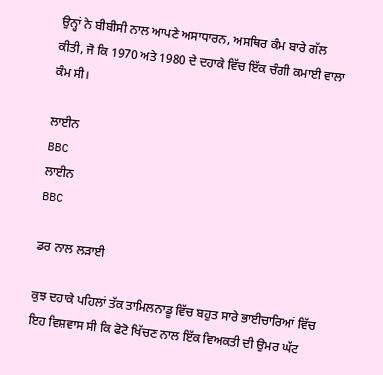ਉਨ੍ਹਾਂ ਨੇ ਬੀਬੀਸੀ ਨਾਲ ਆਪਣੇ ਅਸਾਧਾਰਨ, ਅਸਥਿਰ ਕੰਮ ਬਾਰੇ ਗੱਲ ਕੀਤੀ, ਜੋ ਕਿ 1970 ਅਤੇ 1980 ਦੇ ਦਹਾਕੇ ਵਿੱਚ ਇੱਕ ਚੰਗੀ ਕਮਾਈ ਵਾਲਾ ਕੰਮ ਸੀ।

ਲਾਈਨ
BBC
ਲਾਈਨ
BBC

ਡਰ ਨਾਲ ਲੜਾਈ

ਕੁਝ ਦਹਾਕੇ ਪਹਿਲਾਂ ਤੱਕ ਤਾਮਿਲਨਾਡੂ ਵਿੱਚ ਬਹੁਤ ਸਾਰੇ ਭਾਈਚਾਰਿਆਂ ਵਿੱਚ ਇਹ ਵਿਸ਼ਵਾਸ ਸੀ ਕਿ ਫੋਟੋ ਖਿੱਚਣ ਨਾਲ ਇੱਕ ਵਿਅਕਤੀ ਦੀ ਉਮਰ ਘੱਟ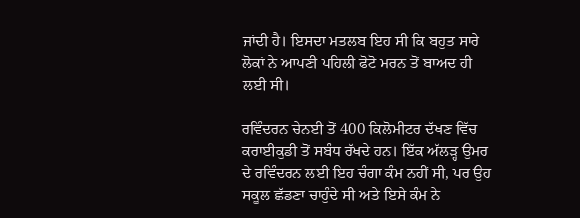ਜਾਂਦੀ ਹੈ। ਇਸਦਾ ਮਤਲਬ ਇਹ ਸੀ ਕਿ ਬਹੁਤ ਸਾਰੇ ਲੋਕਾਂ ਨੇ ਆਪਣੀ ਪਹਿਲੀ ਫੋਟੋ ਮਰਨ ਤੋਂ ਬਾਅਦ ਹੀ ਲਈ ਸੀ।

ਰਵਿੰਦਰਨ ਚੇਨਈ ਤੋਂ 400 ਕਿਲੋਮੀਟਰ ਦੱਖਣ ਵਿੱਚ ਕਰਾਈਕੁਡੀ ਤੋਂ ਸਬੰਧ ਰੱਖਦੇ ਹਨ। ਇੱਕ ਅੱਲੜ੍ਹ ਉਮਰ ਦੇ ਰਵਿੰਦਰਨ ਲਈ ਇਹ ਚੰਗਾ ਕੰਮ ਨਹੀਂ ਸੀ, ਪਰ ਉਹ ਸਕੂਲ ਛੱਡਣਾ ਚਾਹੁੰਦੇ ਸੀ ਅਤੇ ਇਸੇ ਕੰਮ ਨੇ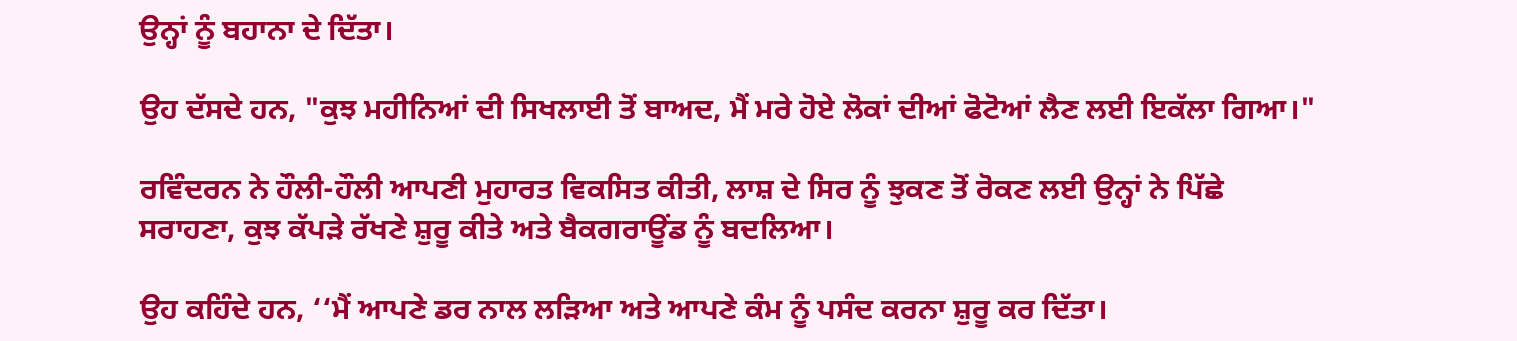ਉਨ੍ਹਾਂ ਨੂੰ ਬਹਾਨਾ ਦੇ ਦਿੱਤਾ।

ਉਹ ਦੱਸਦੇ ਹਨ, "ਕੁਝ ਮਹੀਨਿਆਂ ਦੀ ਸਿਖਲਾਈ ਤੋਂ ਬਾਅਦ, ਮੈਂ ਮਰੇ ਹੋਏ ਲੋਕਾਂ ਦੀਆਂ ਫੋਟੋਆਂ ਲੈਣ ਲਈ ਇਕੱਲਾ ਗਿਆ।"

ਰਵਿੰਦਰਨ ਨੇ ਹੌਲੀ-ਹੌਲੀ ਆਪਣੀ ਮੁਹਾਰਤ ਵਿਕਸਿਤ ਕੀਤੀ, ਲਾਸ਼ ਦੇ ਸਿਰ ਨੂੰ ਝੁਕਣ ਤੋਂ ਰੋਕਣ ਲਈ ਉਨ੍ਹਾਂ ਨੇ ਪਿੱਛੇ ਸਰਾਹਣਾ, ਕੁਝ ਕੱਪੜੇ ਰੱਖਣੇ ਸ਼ੁਰੂ ਕੀਤੇ ਅਤੇ ਬੈਕਗਰਾਊਂਡ ਨੂੰ ਬਦਲਿਆ।

ਉਹ ਕਹਿੰਦੇ ਹਨ, ‘‘ਮੈਂ ਆਪਣੇ ਡਰ ਨਾਲ ਲੜਿਆ ਅਤੇ ਆਪਣੇ ਕੰਮ ਨੂੰ ਪਸੰਦ ਕਰਨਾ ਸ਼ੁਰੂ ਕਰ ਦਿੱਤਾ।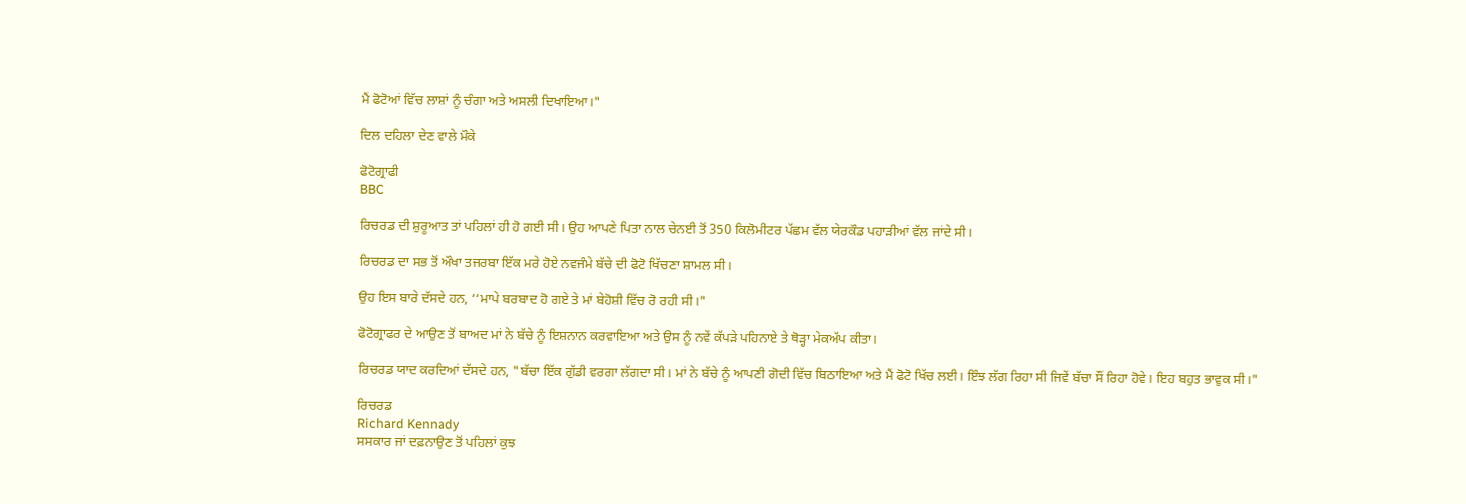ਮੈਂ ਫੋਟੋਆਂ ਵਿੱਚ ਲਾਸ਼ਾਂ ਨੂੰ ਚੰਗਾ ਅਤੇ ਅਸਲੀ ਦਿਖਾਇਆ।"

ਦਿਲ ਦਹਿਲਾ ਦੇਣ ਵਾਲੇ ਮੌਕੇ

ਫੋਟੋਗ੍ਰਾਫੀ
BBC

ਰਿਚਰਡ ਦੀ ਸ਼ੁਰੂਆਤ ਤਾਂ ਪਹਿਲਾਂ ਹੀ ਹੋ ਗਈ ਸੀ। ਉਹ ਆਪਣੇ ਪਿਤਾ ਨਾਲ ਚੇਨਈ ਤੋਂ 350 ਕਿਲੋਮੀਟਰ ਪੱਛਮ ਵੱਲ ਯੇਰਕੌਡ ਪਹਾੜੀਆਂ ਵੱਲ ਜਾਂਦੇ ਸੀ।

ਰਿਚਰਡ ਦਾ ਸਭ ਤੋਂ ਔਖਾ ਤਜਰਬਾ ਇੱਕ ਮਰੇ ਹੋਏ ਨਵਜੰਮੇ ਬੱਚੇ ਦੀ ਫੋਟੋ ਖਿੱਚਣਾ ਸ਼ਾਮਲ ਸੀ।

ਉਹ ਇਸ ਬਾਰੇ ਦੱਸਦੇ ਹਨ, ‘‘ਮਾਪੇ ਬਰਬਾਦ ਹੋ ਗਏ ਤੇ ਮਾਂ ਬੇਹੋਸ਼ੀ ਵਿੱਚ ਰੋ ਰਹੀ ਸੀ।"

ਫੋਟੋਗ੍ਰਾਫਰ ਦੇ ਆਉਣ ਤੋਂ ਬਾਅਦ ਮਾਂ ਨੇ ਬੱਚੇ ਨੂੰ ਇਸ਼ਨਾਨ ਕਰਵਾਇਆ ਅਤੇ ਉਸ ਨੂੰ ਨਵੇਂ ਕੱਪੜੇ ਪਹਿਨਾਏ ਤੇ ਥੋੜ੍ਹਾ ਮੇਕਅੱਪ ਕੀਤਾ।

ਰਿਚਰਡ ਯਾਦ ਕਰਦਿਆਂ ਦੱਸਦੇ ਹਨ, "ਬੱਚਾ ਇੱਕ ਗੁੱਡੀ ਵਰਗਾ ਲੱਗਦਾ ਸੀ। ਮਾਂ ਨੇ ਬੱਚੇ ਨੂੰ ਆਪਣੀ ਗੋਦੀ ਵਿੱਚ ਬਿਠਾਇਆ ਅਤੇ ਮੈਂ ਫੋਟੋ ਖਿੱਚ ਲਈ। ਇੰਝ ਲੱਗ ਰਿਹਾ ਸੀ ਜਿਵੇਂ ਬੱਚਾ ਸੌਂ ਰਿਹਾ ਹੋਵੇ। ਇਹ ਬਹੁਤ ਭਾਵੁਕ ਸੀ।"

ਰਿਚਰਡ
Richard Kennady
ਸਸਕਾਰ ਜਾਂ ਦਫ਼ਨਾਉਣ ਤੋਂ ਪਹਿਲਾਂ ਕੁਝ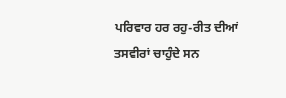ਪਰਿਵਾਰ ਹਰ ਰਹੁ-ਰੀਤ ਦੀਆਂ ਤਸਵੀਰਾਂ ਚਾਹੁੰਦੇ ਸਨ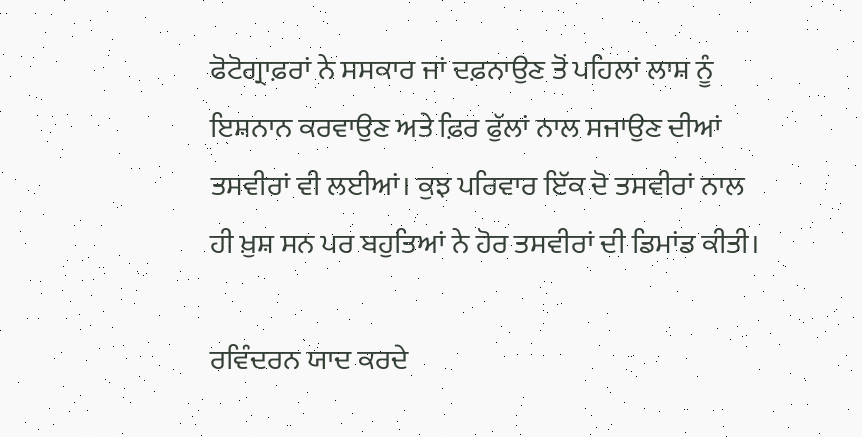ਫੋਟੋਗ੍ਰਾਫ਼ਰਾਂ ਨੇ ਸਸਕਾਰ ਜਾਂ ਦਫ਼ਨਾਉਣ ਤੋਂ ਪਹਿਲਾਂ ਲਾਸ਼ ਨੂੰ ਇਸ਼ਨਾਨ ਕਰਵਾਉਣ ਅਤੇ ਫ਼ਿਰ ਫੁੱਲਾਂ ਨਾਲ ਸਜਾਉਣ ਦੀਆਂ ਤਸਵੀਰਾਂ ਵੀ ਲਈਆਂ। ਕੁਝ ਪਰਿਵਾਰ ਇੱਕ ਦੋ ਤਸਵੀਰਾਂ ਨਾਲ ਹੀ ਖ਼ੁਸ਼ ਸਨ ਪਰ ਬਹੁਤਿਆਂ ਨੇ ਹੋਰ ਤਸਵੀਰਾਂ ਦੀ ਡਿਮਾਂਡ ਕੀਤੀ।

ਰਵਿੰਦਰਨ ਯਾਦ ਕਰਦੇ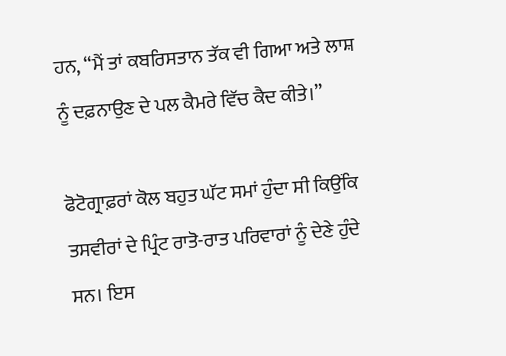ਹਨ, ‘‘ਮੈਂ ਤਾਂ ਕਬਰਿਸਤਾਨ ਤੱਕ ਵੀ ਗਿਆ ਅਤੇ ਲਾਸ਼ ਨੂੰ ਦਫ਼ਨਾਉਣ ਦੇ ਪਲ ਕੈਮਰੇ ਵਿੱਚ ਕੈਦ ਕੀਤੇ।’’

ਫੋਟੋਗ੍ਰਾਫ਼ਰਾਂ ਕੋਲ ਬਹੁਤ ਘੱਟ ਸਮਾਂ ਹੁੰਦਾ ਸੀ ਕਿਉਂਕਿ ਤਸਵੀਰਾਂ ਦੇ ਪ੍ਰਿੰਟ ਰਾਤੋ-ਰਾਤ ਪਰਿਵਾਰਾਂ ਨੂੰ ਦੇਣੇ ਹੁੰਦੇ ਸਨ। ਇਸ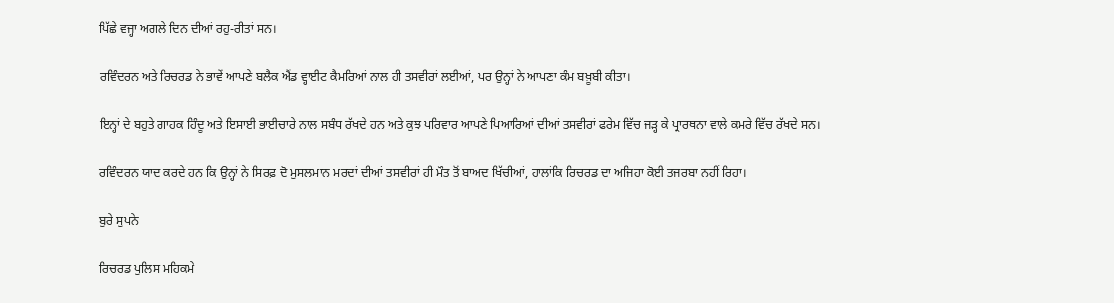ਪਿੱਛੇ ਵਜ੍ਹਾ ਅਗਲੇ ਦਿਨ ਦੀਆਂ ਰਹੁ-ਰੀਤਾਂ ਸਨ।

ਰਵਿੰਦਰਨ ਅਤੇ ਰਿਚਰਡ ਨੇ ਭਾਵੇਂ ਆਪਣੇ ਬਲੈਕ ਐਂਡ ਵ੍ਹਾਈਟ ਕੈਮਰਿਆਂ ਨਾਲ ਹੀ ਤਸਵੀਰਾਂ ਲਈਆਂ, ਪਰ ਉਨ੍ਹਾਂ ਨੇ ਆਪਣਾ ਕੰਮ ਬਖ਼ੂਬੀ ਕੀਤਾ।

ਇਨ੍ਹਾਂ ਦੇ ਬਹੁਤੇ ਗਾਹਕ ਹਿੰਦੂ ਅਤੇ ਇਸਾਈ ਭਾਈਚਾਰੇ ਨਾਲ ਸਬੰਧ ਰੱਖਦੇ ਹਨ ਅਤੇ ਕੁਝ ਪਰਿਵਾਰ ਆਪਣੇ ਪਿਆਰਿਆਂ ਦੀਆਂ ਤਸਵੀਰਾਂ ਫਰੇਮ ਵਿੱਚ ਜੜ੍ਹ ਕੇ ਪ੍ਰਾਰਥਨਾ ਵਾਲੇ ਕਮਰੇ ਵਿੱਚ ਰੱਖਦੇ ਸਨ।

ਰਵਿੰਦਰਨ ਯਾਦ ਕਰਦੇ ਹਨ ਕਿ ਉਨ੍ਹਾਂ ਨੇ ਸਿਰਫ਼ ਦੋ ਮੁਸਲਮਾਨ ਮਰਦਾਂ ਦੀਆਂ ਤਸਵੀਰਾਂ ਹੀ ਮੌਤ ਤੋਂ ਬਾਅਦ ਖਿੱਚੀਆਂ, ਹਾਲਾਂਕਿ ਰਿਚਰਡ ਦਾ ਅਜਿਹਾ ਕੋਈ ਤਜਰਬਾ ਨਹੀਂ ਰਿਹਾ।

ਬੁਰੇ ਸੁਪਨੇ

ਰਿਚਰਡ ਪੁਲਿਸ ਮਹਿਕਮੇ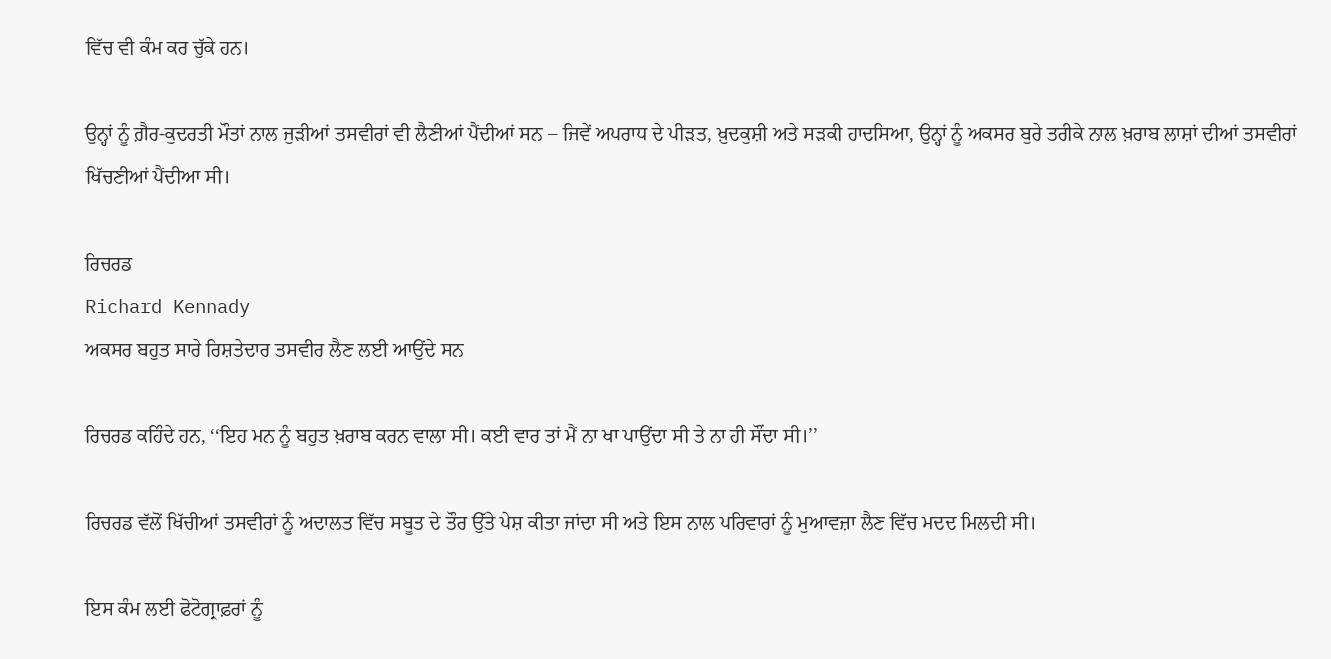ਵਿੱਚ ਵੀ ਕੰਮ ਕਰ ਚੁੱਕੇ ਹਨ।

ਉਨ੍ਹਾਂ ਨੂੰ ਗ਼ੈਰ-ਕੁਦਰਤੀ ਮੌਤਾਂ ਨਾਲ ਜੁੜੀਆਂ ਤਸਵੀਰਾਂ ਵੀ ਲੈਣੀਆਂ ਪੈਂਦੀਆਂ ਸਨ – ਜਿਵੇਂ ਅਪਰਾਧ ਦੇ ਪੀੜਤ, ਖ਼ੁਦਕੁਸ਼ੀ ਅਤੇ ਸੜਕੀ ਹਾਦਸਿਆ, ਉਨ੍ਹਾਂ ਨੂੰ ਅਕਸਰ ਬੁਰੇ ਤਰੀਕੇ ਨਾਲ ਖ਼ਰਾਬ ਲਾਸ਼ਾਂ ਦੀਆਂ ਤਸਵੀਰਾਂ ਖਿੱਚਣੀਆਂ ਪੈਂਦੀਆ ਸੀ।

ਰਿਚਰਡ
Richard Kennady
ਅਕਸਰ ਬਹੁਤ ਸਾਰੇ ਰਿਸ਼ਤੇਦਾਰ ਤਸਵੀਰ ਲੈਣ ਲਈ ਆਉਂਦੇ ਸਨ

ਰਿਚਰਡ ਕਹਿੰਦੇ ਹਨ, ‘‘ਇਹ ਮਨ ਨੂੰ ਬਹੁਤ ਖ਼ਰਾਬ ਕਰਨ ਵਾਲਾ ਸੀ। ਕਈ ਵਾਰ ਤਾਂ ਮੈਂ ਨਾ ਖਾ ਪਾਉਂਦਾ ਸੀ ਤੇ ਨਾ ਹੀ ਸੌਂਦਾ ਸੀ।’’

ਰਿਚਰਡ ਵੱਲੋਂ ਖਿੱਚੀਆਂ ਤਸਵੀਰਾਂ ਨੂੰ ਅਦਾਲਤ ਵਿੱਚ ਸਬੂਤ ਦੇ ਤੌਰ ਉੱਤੇ ਪੇਸ਼ ਕੀਤਾ ਜਾਂਦਾ ਸੀ ਅਤੇ ਇਸ ਨਾਲ ਪਰਿਵਾਰਾਂ ਨੂੰ ਮੁਆਵਜ਼ਾ ਲੈਣ ਵਿੱਚ ਮਦਦ ਮਿਲਦੀ ਸੀ।

ਇਸ ਕੰਮ ਲਈ ਫੋਟੋਗ੍ਰਾਫ਼ਰਾਂ ਨੂੰ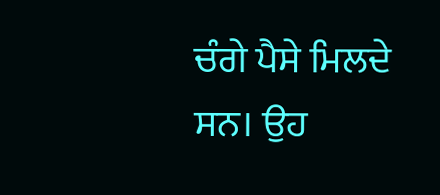ਚੰਗੇ ਪੈਸੇ ਮਿਲਦੇ ਸਨ। ਉਹ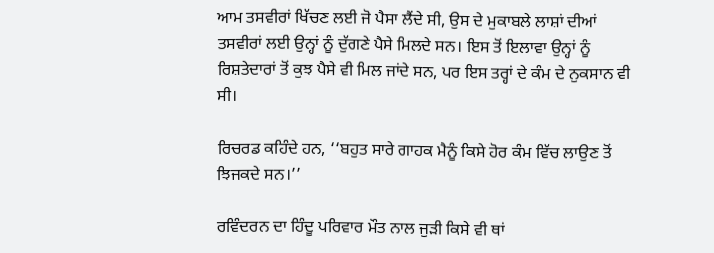ਆਮ ਤਸਵੀਰਾਂ ਖਿੱਚਣ ਲਈ ਜੋ ਪੈਸਾ ਲੈਂਦੇ ਸੀ, ਉਸ ਦੇ ਮੁਕਾਬਲੇ ਲਾਸ਼ਾਂ ਦੀਆਂ ਤਸਵੀਰਾਂ ਲਈ ਉਨ੍ਹਾਂ ਨੂੰ ਦੁੱਗਣੇ ਪੈਸੇ ਮਿਲਦੇ ਸਨ। ਇਸ ਤੋਂ ਇਲਾਵਾ ਉਨ੍ਹਾਂ ਨੂੰ ਰਿਸ਼ਤੇਦਾਰਾਂ ਤੋਂ ਕੁਝ ਪੈਸੇ ਵੀ ਮਿਲ ਜਾਂਦੇ ਸਨ, ਪਰ ਇਸ ਤਰ੍ਹਾਂ ਦੇ ਕੰਮ ਦੇ ਨੁਕਸਾਨ ਵੀ ਸੀ।

ਰਿਚਰਡ ਕਹਿੰਦੇ ਹਨ, ‘‘ਬਹੁਤ ਸਾਰੇ ਗਾਹਕ ਮੈਨੂੰ ਕਿਸੇ ਹੋਰ ਕੰਮ ਵਿੱਚ ਲਾਉਣ ਤੋਂ ਝਿਜਕਦੇ ਸਨ।’’

ਰਵਿੰਦਰਨ ਦਾ ਹਿੰਦੂ ਪਰਿਵਾਰ ਮੌਤ ਨਾਲ ਜੁੜੀ ਕਿਸੇ ਵੀ ਥਾਂ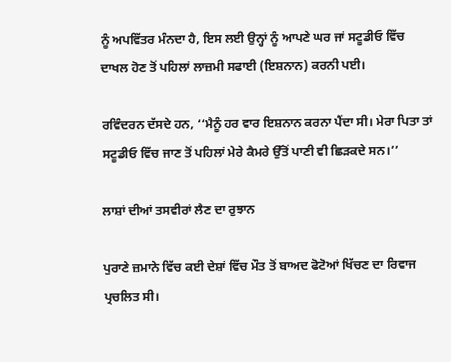ਨੂੰ ਅਪਵਿੱਤਰ ਮੰਨਦਾ ਹੈ, ਇਸ ਲਈ ਉਨ੍ਹਾਂ ਨੂੰ ਆਪਣੇ ਘਰ ਜਾਂ ਸਟੂਡੀਓ ਵਿੱਚ ਦਾਖਲ ਹੋਣ ਤੋਂ ਪਹਿਲਾਂ ਲਾਜ਼ਮੀ ਸਫਾਈ (ਇਸ਼ਨਾਨ) ਕਰਨੀ ਪਈ।

ਰਵਿੰਦਰਨ ਦੱਸਦੇ ਹਨ, ‘‘ਮੈਨੂੰ ਹਰ ਵਾਰ ਇਸ਼ਨਾਨ ਕਰਨਾ ਪੈਂਦਾ ਸੀ। ਮੇਰਾ ਪਿਤਾ ਤਾਂ ਸਟੂਡੀਓ ਵਿੱਚ ਜਾਣ ਤੋਂ ਪਹਿਲਾਂ ਮੇਰੇ ਕੈਮਰੇ ਉੱਤੋਂ ਪਾਣੀ ਵੀ ਛਿੜਕਦੇ ਸਨ।’’

ਲਾਸ਼ਾਂ ਦੀਆਂ ਤਸਵੀਰਾਂ ਲੈਣ ਦਾ ਰੁਝਾਨ

ਪੁਰਾਣੇ ਜ਼ਮਾਨੇ ਵਿੱਚ ਕਈ ਦੇਸ਼ਾਂ ਵਿੱਚ ਮੌਤ ਤੋਂ ਬਾਅਦ ਫੋਟੋਆਂ ਖਿੱਚਣ ਦਾ ਰਿਵਾਜ ਪ੍ਰਚਲਿਤ ਸੀ।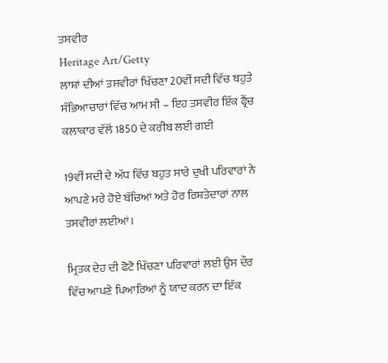ਤਸਵੀਰ
Heritage Art/Getty
ਲਾਸ਼ਾਂ ਦੀਆਂ ਤਸਵੀਰਾਂ ਖਿੱਚਣਾ 20ਵੀਂ ਸਦੀ ਵਿੱਚ ਬਹੁਤੇ ਸੱਭਿਆਚਾਰਾਂ ਵਿੱਚ ਆਮ ਸੀ – ਇਹ ਤਸਵੀਰ ਇੱਕ ਫ੍ਰੈਂਚ ਕਲਾਕਾਰ ਵੱਲੋਂ 1850 ਦੇ ਕਰੀਬ ਲਈ ਗਈ

19ਵੀਂ ਸਦੀ ਦੇ ਅੱਧ ਵਿੱਚ ਬਹੁਤ ਸਾਰੇ ਦੁਖੀ ਪਰਿਵਾਰਾਂ ਨੇ ਆਪਣੇ ਮਰੇ ਹੋਏ ਬੱਚਿਆਂ ਅਤੇ ਹੋਰ ਰਿਸ਼ਤੇਦਾਰਾਂ ਨਾਲ ਤਸਵੀਰਾਂ ਲਈਆਂ।

ਮ੍ਰਿਤਕ ਦੇਹ ਦੀ ਫੋਟੋ ਖਿੱਚਣਾ ਪਰਿਵਾਰਾਂ ਲਈ ਉਸ ਦੌਰ ਵਿੱਚ ਆਪਣੇ ਪਿਆਰਿਆਂ ਨੂੰ ਯਾਦ ਕਰਨ ਦਾ ਇੱਕ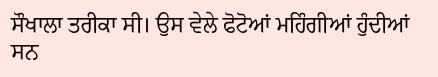ਸੌਖਾਲਾ ਤਰੀਕਾ ਸੀ। ਉਸ ਵੇਲੇ ਫੋਟੋਆਂ ਮਹਿੰਗੀਆਂ ਹੁੰਦੀਆਂ ਸਨ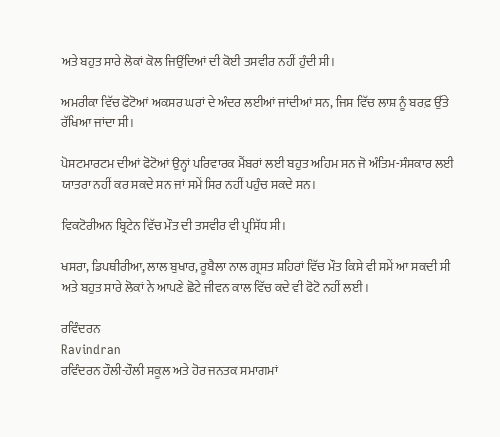ਅਤੇ ਬਹੁਤ ਸਾਰੇ ਲੋਕਾਂ ਕੋਲ ਜਿਉਂਦਿਆਂ ਦੀ ਕੋਈ ਤਸਵੀਰ ਨਹੀਂ ਹੁੰਦੀ ਸੀ।

ਅਮਰੀਕਾ ਵਿੱਚ ਫੋਟੋਆਂ ਅਕਸਰ ਘਰਾਂ ਦੇ ਅੰਦਰ ਲਈਆਂ ਜਾਂਦੀਆਂ ਸਨ, ਜਿਸ ਵਿੱਚ ਲਾਸ਼ ਨੂੰ ਬਰਫ਼ ਉੱਤੇ ਰੱਖਿਆ ਜਾਂਦਾ ਸੀ।

ਪੋਸਟਮਾਰਟਮ ਦੀਆਂ ਫੋਟੋਆਂ ਉਨ੍ਹਾਂ ਪਰਿਵਾਰਕ ਮੈਂਬਰਾਂ ਲਈ ਬਹੁਤ ਅਹਿਮ ਸਨ ਜੋ ਅੰਤਿਮ-ਸੰਸਕਾਰ ਲਈ ਯਾਤਰਾ ਨਹੀਂ ਕਰ ਸਕਦੇ ਸਨ ਜਾਂ ਸਮੇਂ ਸਿਰ ਨਹੀਂ ਪਹੁੰਚ ਸਕਦੇ ਸਨ।

ਵਿਕਟੋਰੀਅਨ ਬ੍ਰਿਟੇਨ ਵਿੱਚ ਮੌਤ ਦੀ ਤਸਵੀਰ ਵੀ ਪ੍ਰਸਿੱਧ ਸੀ।

ਖਸਰਾ, ਡਿਪਥੀਰੀਆ, ਲਾਲ ਬੁਖਾਰ, ਰੂਬੈਲਾ ਨਾਲ ਗ੍ਰਸਤ ਸ਼ਹਿਰਾਂ ਵਿੱਚ ਮੌਤ ਕਿਸੇ ਵੀ ਸਮੇਂ ਆ ਸਕਦੀ ਸੀ ਅਤੇ ਬਹੁਤ ਸਾਰੇ ਲੋਕਾਂ ਨੇ ਆਪਣੇ ਛੋਟੇ ਜੀਵਨ ਕਾਲ ਵਿੱਚ ਕਦੇ ਵੀ ਫੋਟੋ ਨਹੀਂ ਲਈ।

ਰਵਿੰਦਰਨ
Ravindran
ਰਵਿੰਦਰਨ ਹੌਲੀ-ਹੌਲੀ ਸਕੂਲ ਅਤੇ ਹੋਰ ਜਨਤਕ ਸਮਾਗਮਾਂ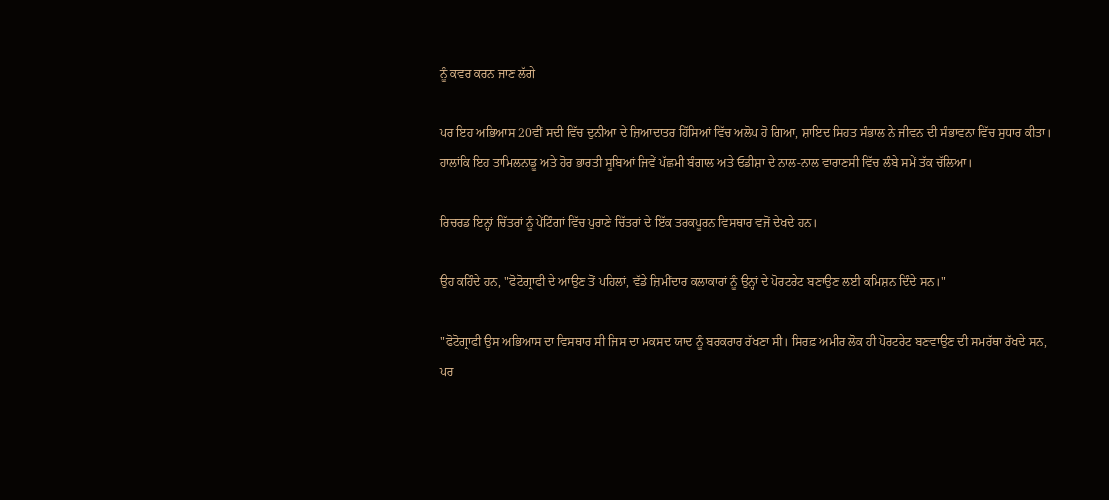ਨੂੰ ਕਵਰ ਕਰਨ ਜਾਣ ਲੱਗੇ

ਪਰ ਇਹ ਅਭਿਆਸ 20ਵੀਂ ਸਦੀ ਵਿੱਚ ਦੁਨੀਆ ਦੇ ਜ਼ਿਆਦਾਤਰ ਹਿੱਸਿਆਂ ਵਿੱਚ ਅਲੋਪ ਹੋ ਗਿਆ, ਸ਼ਾਇਦ ਸਿਹਤ ਸੰਭਾਲ ਨੇ ਜੀਵਨ ਦੀ ਸੰਭਾਵਨਾ ਵਿੱਚ ਸੁਧਾਰ ਕੀਤਾ। ਹਾਲਾਂਕਿ ਇਹ ਤਾਮਿਲਨਾਡੂ ਅਤੇ ਹੋਰ ਭਾਰਤੀ ਸੂਬਿਆਂ ਜਿਵੇਂ ਪੱਛਮੀ ਬੰਗਾਲ ਅਤੇ ਓਡੀਸ਼ਾ ਦੇ ਨਾਲ-ਨਾਲ ਵਾਰਾਣਸੀ ਵਿੱਚ ਲੰਬੇ ਸਮੇਂ ਤੱਕ ਚੱਲਿਆ।

ਰਿਚਰਡ ਇਨ੍ਹਾਂ ਚਿੱਤਰਾਂ ਨੂੰ ਪੇਂਟਿੰਗਾਂ ਵਿੱਚ ਪੁਰਾਣੇ ਚਿੱਤਰਾਂ ਦੇ ਇੱਕ ਤਰਕਪੂਰਨ ਵਿਸਥਾਰ ਵਜੋਂ ਦੇਖਦੇ ਹਨ।

ਉਹ ਕਹਿੰਦੇ ਹਨ, "ਫੋਟੋਗ੍ਰਾਫੀ ਦੇ ਆਉਣ ਤੋਂ ਪਹਿਲਾਂ, ਵੱਡੇ ਜ਼ਿਮੀਂਦਾਰ ਕਲਾਕਾਰਾਂ ਨੂੰ ਉਨ੍ਹਾਂ ਦੇ ਪੋਰਟਰੇਟ ਬਣਾਉਣ ਲਈ ਕਮਿਸ਼ਨ ਦਿੰਦੇ ਸਨ।"

"ਫੋਟੋਗ੍ਰਾਫੀ ਉਸ ਅਭਿਆਸ ਦਾ ਵਿਸਥਾਰ ਸੀ ਜਿਸ ਦਾ ਮਕਸਦ ਯਾਦ ਨੂੰ ਬਰਕਰਾਰ ਰੱਖਣਾ ਸੀ। ਸਿਰਫ਼ ਅਮੀਰ ਲੋਕ ਹੀ ਪੋਰਟਰੇਟ ਬਣਵਾਉਣ ਦੀ ਸਮਰੱਥਾ ਰੱਖਦੇ ਸਨ, ਪਰ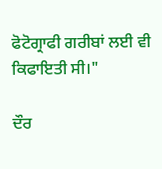ਫੋਟੋਗ੍ਰਾਫੀ ਗਰੀਬਾਂ ਲਈ ਵੀ ਕਿਫਾਇਤੀ ਸੀ।"

ਦੌਰ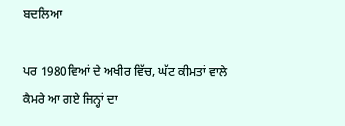ਬਦਲਿਆ

ਪਰ 1980ਵਿਆਂ ਦੇ ਅਖੀਰ ਵਿੱਚ, ਘੱਟ ਕੀਮਤਾਂ ਵਾਲੇ ਕੈਮਰੇ ਆ ਗਏ ਜਿਨ੍ਹਾਂ ਦਾ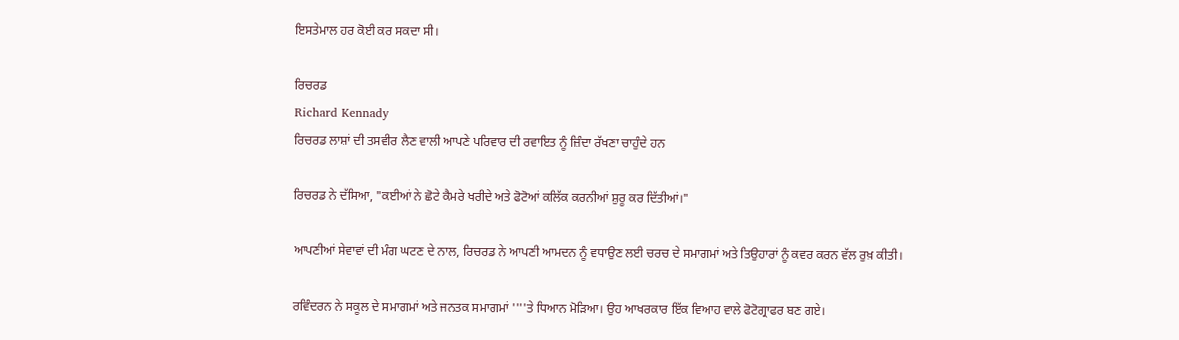ਇਸਤੇਮਾਲ ਹਰ ਕੋਈ ਕਰ ਸਕਦਾ ਸੀ।

ਰਿਚਰਡ
Richard Kennady
ਰਿਚਰਡ ਲਾਸ਼ਾਂ ਦੀ ਤਸਵੀਰ ਲੈਣ ਵਾਲੀ ਆਪਣੇ ਪਰਿਵਾਰ ਦੀ ਰਵਾਇਤ ਨੂੰ ਜ਼ਿੰਦਾ ਰੱਖਣਾ ਚਾਹੁੰਦੇ ਹਨ

ਰਿਚਰਡ ਨੇ ਦੱਸਿਆ, "ਕਈਆਂ ਨੇ ਛੋਟੇ ਕੈਮਰੇ ਖਰੀਦੇ ਅਤੇ ਫੋਟੋਆਂ ਕਲਿੱਕ ਕਰਨੀਆਂ ਸ਼ੁਰੂ ਕਰ ਦਿੱਤੀਆਂ।"

ਆਪਣੀਆਂ ਸੇਵਾਵਾਂ ਦੀ ਮੰਗ ਘਟਣ ਦੇ ਨਾਲ, ਰਿਚਰਡ ਨੇ ਆਪਣੀ ਆਮਦਨ ਨੂੰ ਵਧਾਉਣ ਲਈ ਚਰਚ ਦੇ ਸਮਾਗਮਾਂ ਅਤੇ ਤਿਉਹਾਰਾਂ ਨੂੰ ਕਵਰ ਕਰਨ ਵੱਲ ਰੁਖ਼ ਕੀਤੀ।

ਰਵਿੰਦਰਨ ਨੇ ਸਕੂਲ ਦੇ ਸਮਾਗਮਾਂ ਅਤੇ ਜਨਤਕ ਸਮਾਗਮਾਂ ''''ਤੇ ਧਿਆਨ ਮੋੜਿਆ। ਉਹ ਆਖਰਕਾਰ ਇੱਕ ਵਿਆਹ ਵਾਲੇ ਫੋਟੋਗ੍ਰਾਫਰ ਬਣ ਗਏ।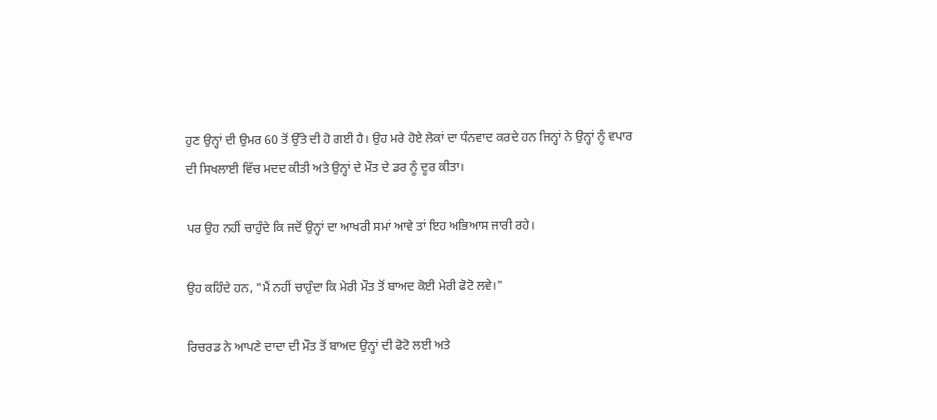ਹੁਣ ਉਨ੍ਹਾਂ ਦੀ ਉਮਰ 60 ਤੋਂ ਉੱਤੇ ਦੀ ਹੋ ਗਈ ਹੈ। ਉਹ ਮਰੇ ਹੋਏ ਲੋਕਾਂ ਦਾ ਧੰਨਵਾਦ ਕਰਦੇ ਹਨ ਜਿਨ੍ਹਾਂ ਨੇ ਉਨ੍ਹਾਂ ਨੂੰ ਵਪਾਰ ਦੀ ਸਿਖਲਾਈ ਵਿੱਚ ਮਦਦ ਕੀਤੀ ਅਤੇ ਉਨ੍ਹਾਂ ਦੇ ਮੌਤ ਦੇ ਡਰ ਨੂੰ ਦੂਰ ਕੀਤਾ।

ਪਰ ਉਹ ਨਹੀਂ ਚਾਹੁੰਦੇ ਕਿ ਜਦੋਂ ਉਨ੍ਹਾਂ ਦਾ ਆਖਰੀ ਸਮਾਂ ਆਵੇ ਤਾਂ ਇਹ ਅਭਿਆਸ ਜਾਰੀ ਰਹੇ।

ਉਹ ਕਹਿੰਦੇ ਹਨ, "ਮੈਂ ਨਹੀਂ ਚਾਹੁੰਦਾ ਕਿ ਮੇਰੀ ਮੌਤ ਤੋਂ ਬਾਅਦ ਕੋਈ ਮੇਰੀ ਫੋਟੋ ਲਵੇ।"

ਰਿਚਰਡ ਨੇ ਆਪਣੇ ਦਾਦਾ ਦੀ ਮੌਤ ਤੋਂ ਬਾਅਦ ਉਨ੍ਹਾਂ ਦੀ ਫੋਟੋ ਲਈ ਅਤੇ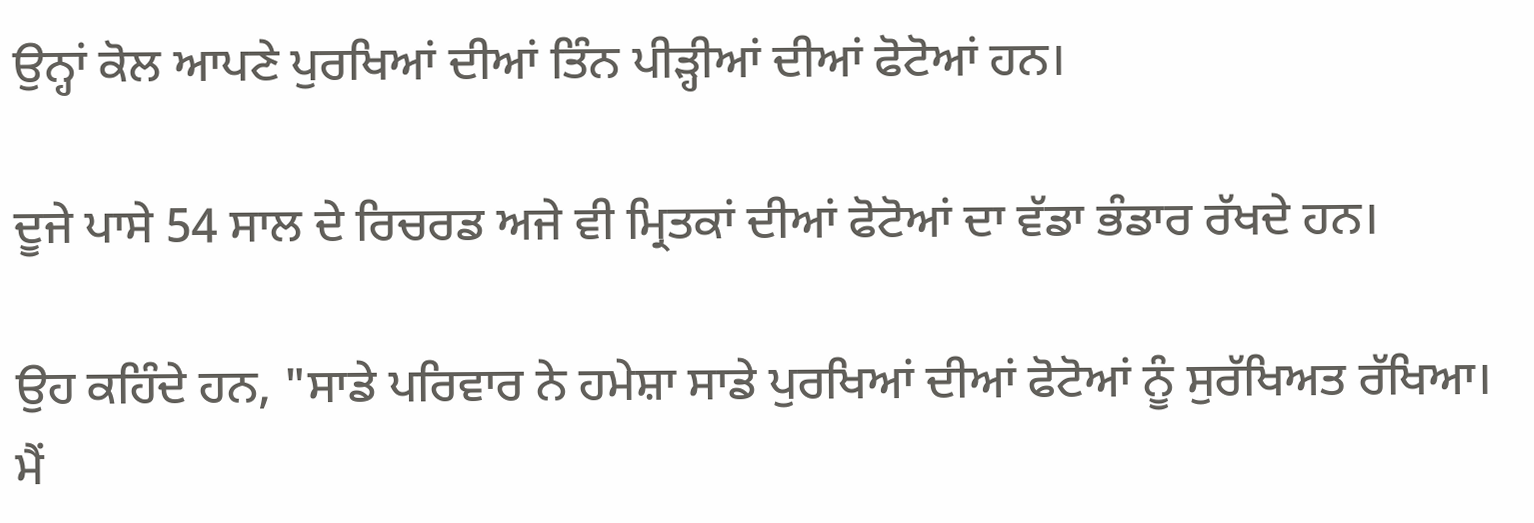ਉਨ੍ਹਾਂ ਕੋਲ ਆਪਣੇ ਪੁਰਖਿਆਂ ਦੀਆਂ ਤਿੰਨ ਪੀੜ੍ਹੀਆਂ ਦੀਆਂ ਫੋਟੋਆਂ ਹਨ।

ਦੂਜੇ ਪਾਸੇ 54 ਸਾਲ ਦੇ ਰਿਚਰਡ ਅਜੇ ਵੀ ਮ੍ਰਿਤਕਾਂ ਦੀਆਂ ਫੋਟੋਆਂ ਦਾ ਵੱਡਾ ਭੰਡਾਰ ਰੱਖਦੇ ਹਨ।

ਉਹ ਕਹਿੰਦੇ ਹਨ, "ਸਾਡੇ ਪਰਿਵਾਰ ਨੇ ਹਮੇਸ਼ਾ ਸਾਡੇ ਪੁਰਖਿਆਂ ਦੀਆਂ ਫੋਟੋਆਂ ਨੂੰ ਸੁਰੱਖਿਅਤ ਰੱਖਿਆ। ਮੈਂ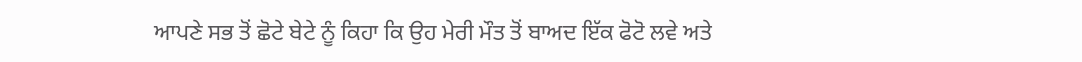ਆਪਣੇ ਸਭ ਤੋਂ ਛੋਟੇ ਬੇਟੇ ਨੂੰ ਕਿਹਾ ਕਿ ਉਹ ਮੇਰੀ ਮੌਤ ਤੋਂ ਬਾਅਦ ਇੱਕ ਫੋਟੋ ਲਵੇ ਅਤੇ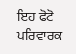ਇਹ ਫੋਟੋ ਪਰਿਵਾਰਕ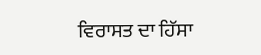ਵਿਰਾਸਤ ਦਾ ਹਿੱਸਾ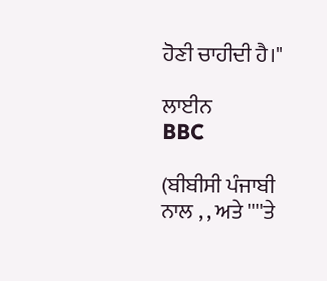ਹੋਣੀ ਚਾਹੀਦੀ ਹੈ।"

ਲਾਈਨ
BBC

(ਬੀਬੀਸੀ ਪੰਜਾਬੀ ਨਾਲ , , ਅਤੇ ''''ਤੇ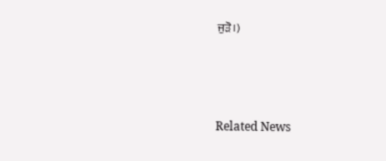ਜੁੜੋ।)



Related News